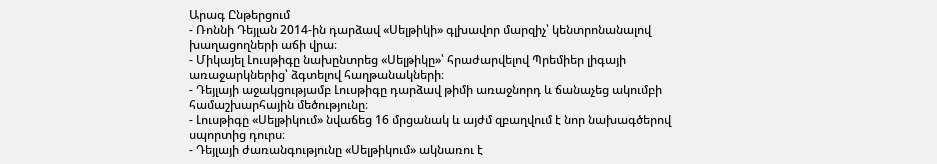Արագ Ընթերցում
- Ռոննի Դեյլան 2014-ին դարձավ «Սելթիկի» գլխավոր մարզիչ՝ կենտրոնանալով խաղացողների աճի վրա։
- Միկայել Լուսթիգը նախընտրեց «Սելթիկը»՝ հրաժարվելով Պրեմիեր լիգայի առաջարկներից՝ ձգտելով հաղթանակների։
- Դեյլայի աջակցությամբ Լուսթիգը դարձավ թիմի առաջնորդ և ճանաչեց ակումբի համաշխարհային մեծությունը։
- Լուսթիգը «Սելթիկում» նվաճեց 16 մրցանակ և այժմ զբաղվում է նոր նախագծերով սպորտից դուրս։
- Դեյլայի ժառանգությունը «Սելթիկում» ակնառու է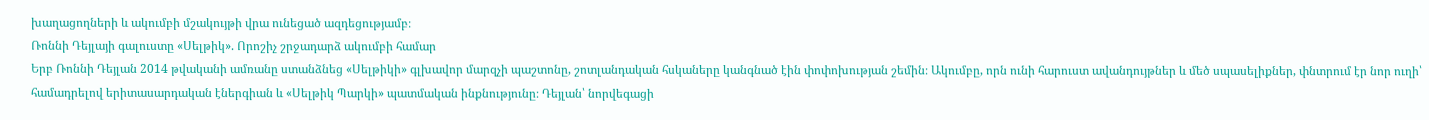խաղացողների և ակումբի մշակույթի վրա ունեցած ազդեցությամբ։
Ռոննի Դեյլայի գալուստը «Սելթիկ». Որոշիչ շրջադարձ ակումբի համար
Երբ Ռոննի Դեյլան 2014 թվականի ամռանը ստանձնեց «Սելթիկի» գլխավոր մարզչի պաշտոնը, շոտլանդական հսկաները կանգնած էին փոփոխության շեմին։ Ակումբը, որն ունի հարուստ ավանդույթներ և մեծ սպասելիքներ, փնտրում էր նոր ուղի՝ համադրելով երիտասարդական էներգիան և «Սելթիկ Պարկի» պատմական ինքնությունը։ Դեյլան՝ նորվեգացի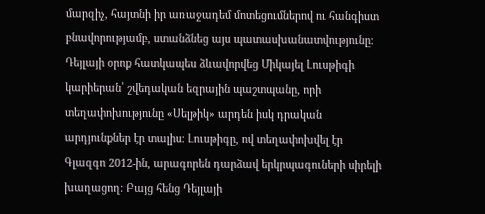մարզիչ, հայտնի իր առաջադեմ մոտեցումներով ու հանգիստ բնավորությամբ, ստանձնեց այս պատասխանատվությունը։
Դեյլայի օրոք հատկապես ձևավորվեց Միկայել Լուսթիգի կարիերան՝ շվեդական եզրային պաշտպանը, որի տեղափոխությունը «Սելթիկ» արդեն իսկ դրական արդյունքներ էր տալիս։ Լուսթիգը, ով տեղափոխվել էր Գլազգո 2012-ին, արագորեն դարձավ երկրպագուների սիրելի խաղացող։ Բայց հենց Դեյլայի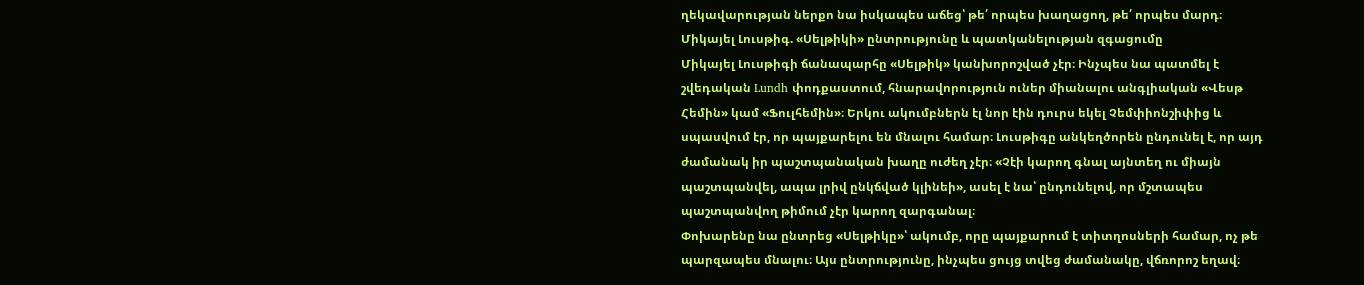ղեկավարության ներքո նա իսկապես աճեց՝ թե՛ որպես խաղացող, թե՛ որպես մարդ։
Միկայել Լուսթիգ. «Սելթիկի» ընտրությունը և պատկանելության զգացումը
Միկայել Լուսթիգի ճանապարհը «Սելթիկ» կանխորոշված չէր։ Ինչպես նա պատմել է շվեդական Lundh փոդքաստում, հնարավորություն ուներ միանալու անգլիական «Վեսթ Հեմին» կամ «Ֆուլհեմին»։ Երկու ակումբներն էլ նոր էին դուրս եկել Չեմփիոնշիփից և սպասվում էր, որ պայքարելու են մնալու համար։ Լուսթիգը անկեղծորեն ընդունել է, որ այդ ժամանակ իր պաշտպանական խաղը ուժեղ չէր։ «Չէի կարող գնալ այնտեղ ու միայն պաշտպանվել, ապա լրիվ ընկճված կլինեի», ասել է նա՝ ընդունելով, որ մշտապես պաշտպանվող թիմում չէր կարող զարգանալ։
Փոխարենը նա ընտրեց «Սելթիկը»՝ ակումբ, որը պայքարում է տիտղոսների համար, ոչ թե պարզապես մնալու։ Այս ընտրությունը, ինչպես ցույց տվեց ժամանակը, վճռորոշ եղավ։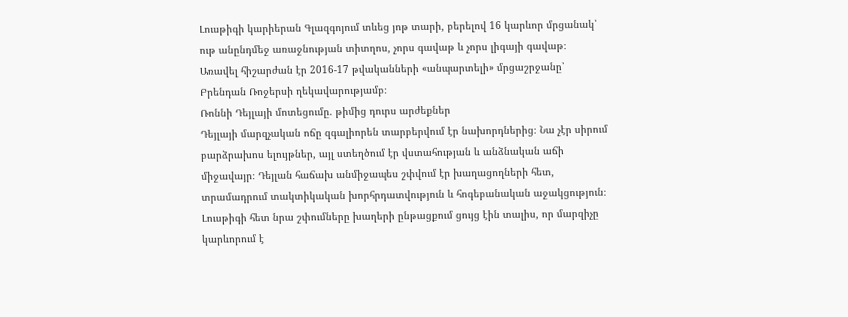Լուսթիգի կարիերան Գլազգոյում տևեց յոթ տարի, բերելով 16 կարևոր մրցանակ՝ ութ անընդմեջ առաջնության տիտղոս, չորս գավաթ և չորս լիգայի գավաթ։ Առավել հիշարժան էր 2016-17 թվականների «անպարտելի» մրցաշրջանը՝ Բրենդան Ռոջերսի ղեկավարությամբ։
Ռոննի Դեյլայի մոտեցումը. թիմից դուրս արժեքներ
Դեյլայի մարզչական ոճը զգալիորեն տարբերվում էր նախորդներից։ Նա չէր սիրում բարձրախոս ելույթներ, այլ ստեղծում էր վստահության և անձնական աճի միջավայր։ Դեյլան հաճախ անմիջապես շփվում էր խաղացողների հետ, տրամադրում տակտիկական խորհրդատվություն և հոգեբանական աջակցություն։ Լուսթիգի հետ նրա շփումները խաղերի ընթացքում ցույց էին տալիս, որ մարզիչը կարևորում է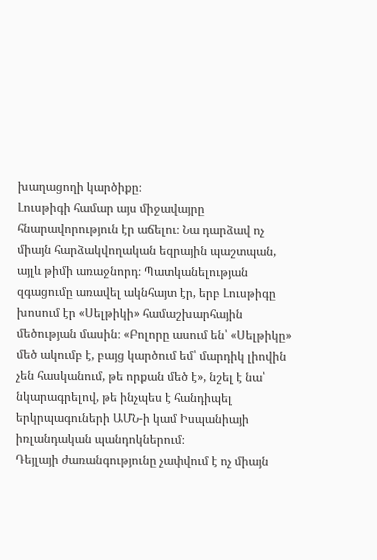խաղացողի կարծիքը։
Լուսթիգի համար այս միջավայրը հնարավորություն էր աճելու։ Նա դարձավ ոչ միայն հարձակվողական եզրային պաշտպան, այլև թիմի առաջնորդ։ Պատկանելության զգացումը առավել ակնհայտ էր, երբ Լուսթիգը խոսում էր «Սելթիկի» համաշխարհային մեծության մասին։ «Բոլորը ասում են՝ «Սելթիկը» մեծ ակումբ է, բայց կարծում եմ՝ մարդիկ լիովին չեն հասկանում, թե որքան մեծ է», նշել է նա՝ նկարագրելով, թե ինչպես է հանդիպել երկրպագուների ԱՄՆ-ի կամ Իսպանիայի իռլանդական պանդոկներում։
Դեյլայի ժառանգությունը չափվում է ոչ միայն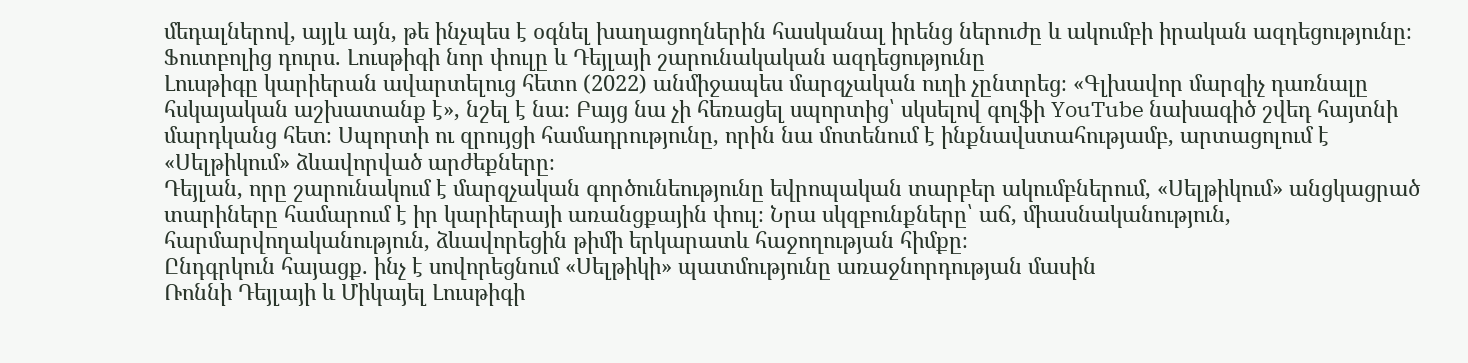մեդալներով, այլև այն, թե ինչպես է օգնել խաղացողներին հասկանալ իրենց ներուժը և ակումբի իրական ազդեցությունը։
Ֆուտբոլից դուրս. Լուսթիգի նոր փուլը և Դեյլայի շարունակական ազդեցությունը
Լուսթիգը կարիերան ավարտելուց հետո (2022) անմիջապես մարզչական ուղի չընտրեց։ «Գլխավոր մարզիչ դառնալը հսկայական աշխատանք է», նշել է նա։ Բայց նա չի հեռացել սպորտից՝ սկսելով գոլֆի YouTube նախագիծ շվեդ հայտնի մարդկանց հետ։ Սպորտի ու զրույցի համադրությունը, որին նա մոտենում է ինքնավստահությամբ, արտացոլում է «Սելթիկում» ձևավորված արժեքները։
Դեյլան, որը շարունակում է մարզչական գործունեությունը եվրոպական տարբեր ակումբներում, «Սելթիկում» անցկացրած տարիները համարում է իր կարիերայի առանցքային փուլ։ Նրա սկզբունքները՝ աճ, միասնականություն, հարմարվողականություն, ձևավորեցին թիմի երկարատև հաջողության հիմքը։
Ընդգրկուն հայացք. ինչ է սովորեցնում «Սելթիկի» պատմությունը առաջնորդության մասին
Ռոննի Դեյլայի և Միկայել Լուսթիգի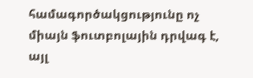համագործակցությունը ոչ միայն ֆուտբոլային դրվագ է, այլ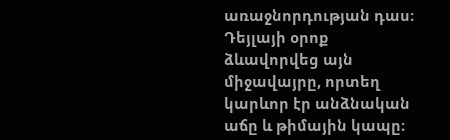առաջնորդության դաս։ Դեյլայի օրոք ձևավորվեց այն միջավայրը, որտեղ կարևոր էր անձնական աճը և թիմային կապը։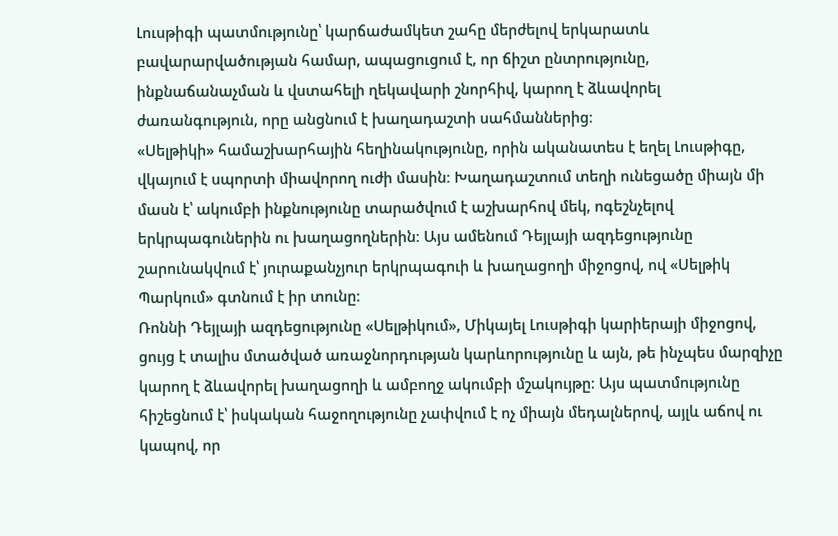Լուսթիգի պատմությունը՝ կարճաժամկետ շահը մերժելով երկարատև բավարարվածության համար, ապացուցում է, որ ճիշտ ընտրությունը, ինքնաճանաչման և վստահելի ղեկավարի շնորհիվ, կարող է ձևավորել ժառանգություն, որը անցնում է խաղադաշտի սահմաններից։
«Սելթիկի» համաշխարհային հեղինակությունը, որին ականատես է եղել Լուսթիգը, վկայում է սպորտի միավորող ուժի մասին։ Խաղադաշտում տեղի ունեցածը միայն մի մասն է՝ ակումբի ինքնությունը տարածվում է աշխարհով մեկ, ոգեշնչելով երկրպագուներին ու խաղացողներին։ Այս ամենում Դեյլայի ազդեցությունը շարունակվում է՝ յուրաքանչյուր երկրպագուի և խաղացողի միջոցով, ով «Սելթիկ Պարկում» գտնում է իր տունը։
Ռոննի Դեյլայի ազդեցությունը «Սելթիկում», Միկայել Լուսթիգի կարիերայի միջոցով, ցույց է տալիս մտածված առաջնորդության կարևորությունը և այն, թե ինչպես մարզիչը կարող է ձևավորել խաղացողի և ամբողջ ակումբի մշակույթը։ Այս պատմությունը հիշեցնում է՝ իսկական հաջողությունը չափվում է ոչ միայն մեդալներով, այլև աճով ու կապով, որ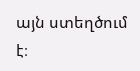այն ստեղծում է։